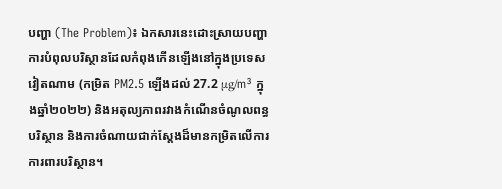បញ្ហា (The Problem)៖ ឯកសារនេះដោះស្រាយបញ្ហាការបំពុលបរិស្ថានដែលកំពុងកើនឡើងនៅក្នុងប្រទេសវៀតណាម (កម្រិត PM2.5 ឡើងដល់ 27.2 μg/m³ ក្នុងឆ្នាំ២០២២) និងអតុល្យភាពរវាងកំណើនចំណូលពន្ធបរិស្ថាន និងការចំណាយជាក់ស្តែងដ៏មានកម្រិតលើការការពារបរិស្ថាន។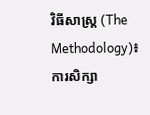វិធីសាស្ត្រ (The Methodology)៖ ការសិក្សា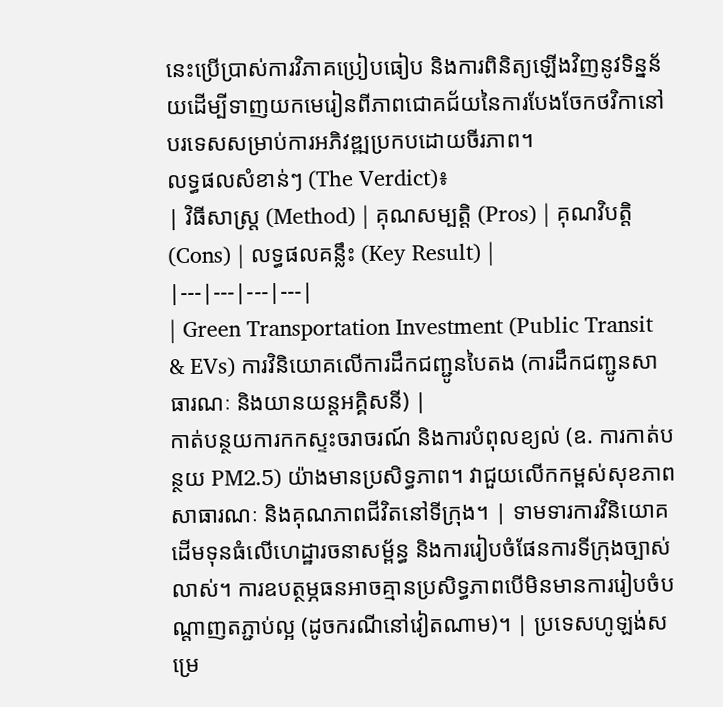នេះប្រើប្រាស់ការវិភាគប្រៀបធៀប និងការពិនិត្យឡើងវិញនូវទិន្នន័យដើម្បីទាញយកមេរៀនពីភាពជោគជ័យនៃការបែងចែកថវិកានៅបរទេសសម្រាប់ការអភិវឌ្ឍប្រកបដោយចីរភាព។
លទ្ធផលសំខាន់ៗ (The Verdict)៖
| វិធីសាស្ត្រ (Method) | គុណសម្បត្តិ (Pros) | គុណវិបត្តិ (Cons) | លទ្ធផលគន្លឹះ (Key Result) |
|---|---|---|---|
| Green Transportation Investment (Public Transit & EVs) ការវិនិយោគលើការដឹកជញ្ជូនបៃតង (ការដឹកជញ្ជូនសាធារណៈ និងយានយន្តអគ្គិសនី) |
កាត់បន្ថយការកកស្ទះចរាចរណ៍ និងការបំពុលខ្យល់ (ឧ. ការកាត់បន្ថយ PM2.5) យ៉ាងមានប្រសិទ្ធភាព។ វាជួយលើកកម្ពស់សុខភាពសាធារណៈ និងគុណភាពជីវិតនៅទីក្រុង។ | ទាមទារការវិនិយោគដើមទុនធំលើហេដ្ឋារចនាសម្ព័ន្ធ និងការរៀបចំផែនការទីក្រុងច្បាស់លាស់។ ការឧបត្ថម្ភធនអាចគ្មានប្រសិទ្ធភាពបើមិនមានការរៀបចំបណ្តាញតភ្ជាប់ល្អ (ដូចករណីនៅវៀតណាម)។ | ប្រទេសហូឡង់សម្រេ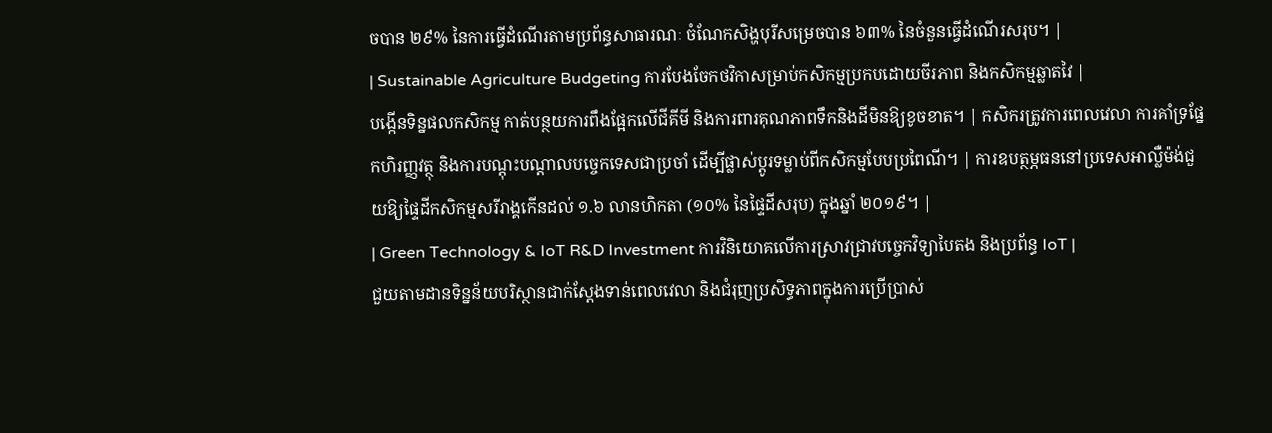ចបាន ២៩% នៃការធ្វើដំណើរតាមប្រព័ន្ធសាធារណៈ ចំណែកសិង្ហបុរីសម្រេចបាន ៦៣% នៃចំនួនធ្វើដំណើរសរុប។ |
| Sustainable Agriculture Budgeting ការបែងចែកថវិកាសម្រាប់កសិកម្មប្រកបដោយចីរភាព និងកសិកម្មឆ្លាតវៃ |
បង្កើនទិន្នផលកសិកម្ម កាត់បន្ថយការពឹងផ្អែកលើជីគីមី និងការពារគុណភាពទឹកនិងដីមិនឱ្យខូចខាត។ | កសិករត្រូវការពេលវេលា ការគាំទ្រផ្នែកហិរញ្ញវត្ថុ និងការបណ្តុះបណ្តាលបច្ចេកទេសជាប្រចាំ ដើម្បីផ្លាស់ប្តូរទម្លាប់ពីកសិកម្មបែបប្រពៃណី។ | ការឧបត្ថម្ភធននៅប្រទេសអាល្លឺម៉ង់ជួយឱ្យផ្ទៃដីកសិកម្មសរីរាង្គកើនដល់ ១.៦ លានហិកតា (១០% នៃផ្ទៃដីសរុប) ក្នុងឆ្នាំ ២០១៩។ |
| Green Technology & IoT R&D Investment ការវិនិយោគលើការស្រាវជ្រាវបច្ចេកវិទ្យាបៃតង និងប្រព័ន្ធ IoT |
ជួយតាមដានទិន្នន័យបរិស្ថានជាក់ស្តែងទាន់ពេលវេលា និងជំរុញប្រសិទ្ធភាពក្នុងការប្រើប្រាស់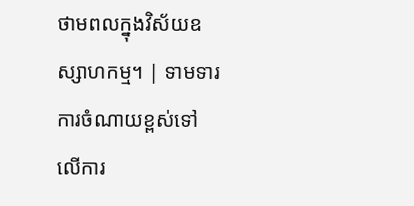ថាមពលក្នុងវិស័យឧស្សាហកម្ម។ | ទាមទារការចំណាយខ្ពស់ទៅលើការ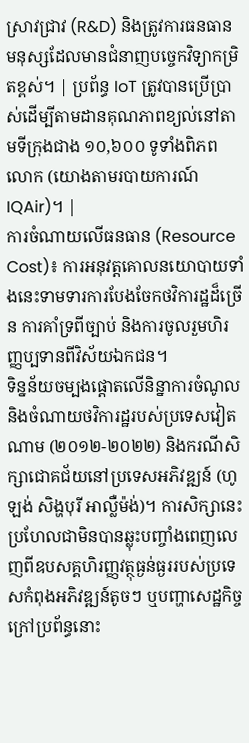ស្រាវជ្រាវ (R&D) និងត្រូវការធនធានមនុស្សដែលមានជំនាញបច្ចេកវិទ្យាកម្រិតខ្ពស់។ | ប្រព័ន្ធ IoT ត្រូវបានប្រើប្រាស់ដើម្បីតាមដានគុណភាពខ្យល់នៅតាមទីក្រុងជាង ១០,៦០០ ទូទាំងពិភពលោក (យោងតាមរបាយការណ៍ IQAir)។ |
ការចំណាយលើធនធាន (Resource Cost)៖ ការអនុវត្តគោលនយោបាយទាំងនេះទាមទារការបែងចែកថវិការដ្ឋដ៏ច្រើន ការគាំទ្រពីច្បាប់ និងការចូលរួមហិរញ្ញប្បទានពីវិស័យឯកជន។
ទិន្នន័យចម្បងផ្តោតលើនិន្នាការចំណូលនិងចំណាយថវិការដ្ឋរបស់ប្រទេសវៀតណាម (២០១២-២០២២) និងករណីសិក្សាជោគជ័យនៅប្រទេសអភិវឌ្ឍន៍ (ហូឡង់ សិង្ហបុរី អាល្លឺម៉ង់)។ ការសិក្សានេះប្រហែលជាមិនបានឆ្លុះបញ្ចាំងពេញលេញពីឧបសគ្គហិរញ្ញវត្ថុធ្ងន់ធ្ងររបស់ប្រទេសកំពុងអភិវឌ្ឍន៍តូចៗ ឬបញ្ហាសេដ្ឋកិច្ចក្រៅប្រព័ន្ធនោះ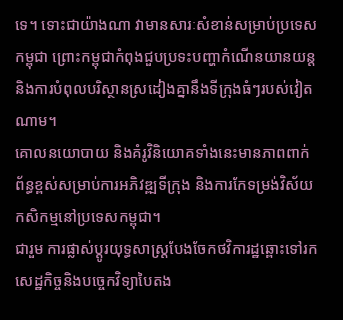ទេ។ ទោះជាយ៉ាងណា វាមានសារៈសំខាន់សម្រាប់ប្រទេសកម្ពុជា ព្រោះកម្ពុជាកំពុងជួបប្រទះបញ្ហាកំណើនយានយន្ត និងការបំពុលបរិស្ថានស្រដៀងគ្នានឹងទីក្រុងធំៗរបស់វៀតណាម។
គោលនយោបាយ និងគំរូវិនិយោគទាំងនេះមានភាពពាក់ព័ន្ធខ្ពស់សម្រាប់ការអភិវឌ្ឍទីក្រុង និងការកែទម្រង់វិស័យកសិកម្មនៅប្រទេសកម្ពុជា។
ជារួម ការផ្លាស់ប្តូរយុទ្ធសាស្ត្របែងចែកថវិការដ្ឋឆ្ពោះទៅរកសេដ្ឋកិច្ចនិងបច្ចេកវិទ្យាបៃតង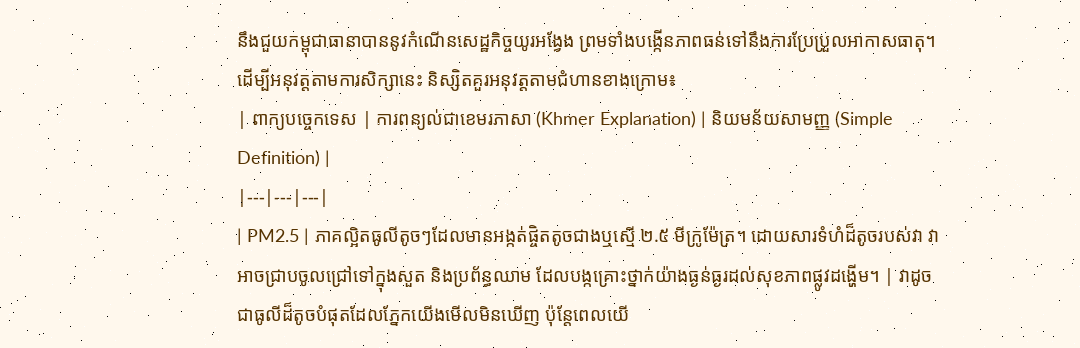នឹងជួយកម្ពុជាធានាបាននូវកំណើនសេដ្ឋកិច្ចយូរអង្វែង ព្រមទាំងបង្កើនភាពធន់ទៅនឹងការប្រែប្រួលអាកាសធាតុ។
ដើម្បីអនុវត្តតាមការសិក្សានេះ និស្សិតគួរអនុវត្តតាមជំហានខាងក្រោម៖
| ពាក្យបច្ចេកទេស | ការពន្យល់ជាខេមរភាសា (Khmer Explanation) | និយមន័យសាមញ្ញ (Simple Definition) |
|---|---|---|
| PM2.5 | ភាគល្អិតធូលីតូចៗដែលមានអង្កត់ផ្ចិតតូចជាងឬស្មើ ២.៥ មីក្រូម៉ែត្រ។ ដោយសារទំហំដ៏តូចរបស់វា វាអាចជ្រាបចូលជ្រៅទៅក្នុងសួត និងប្រព័ន្ធឈាម ដែលបង្កគ្រោះថ្នាក់យ៉ាងធ្ងន់ធ្ងរដល់សុខភាពផ្លូវដង្ហើម។ | វាដូចជាធូលីដ៏តូចបំផុតដែលភ្នែកយើងមើលមិនឃើញ ប៉ុន្តែពេលយើ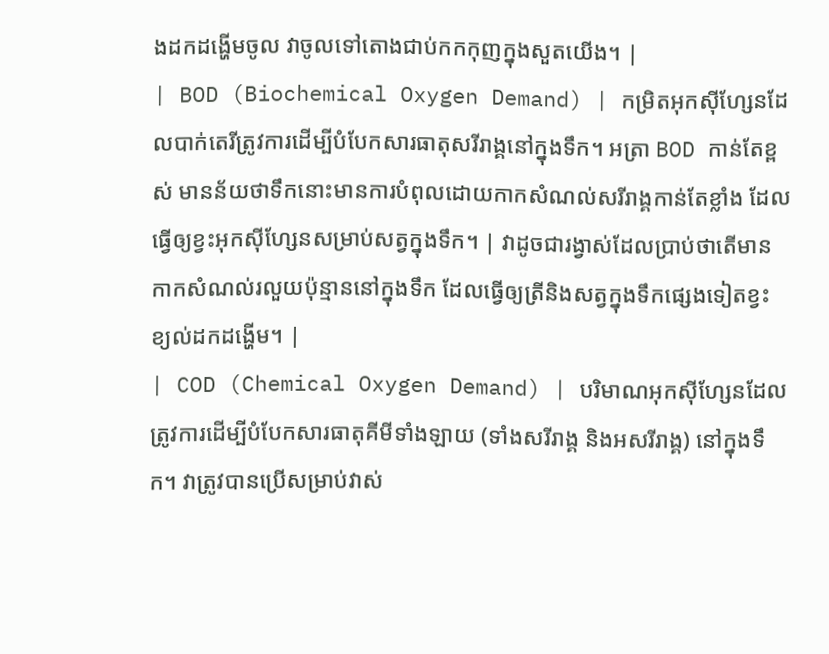ងដកដង្ហើមចូល វាចូលទៅតោងជាប់កកកុញក្នុងសួតយើង។ |
| BOD (Biochemical Oxygen Demand) | កម្រិតអុកស៊ីហ្សែនដែលបាក់តេរីត្រូវការដើម្បីបំបែកសារធាតុសរីរាង្គនៅក្នុងទឹក។ អត្រា BOD កាន់តែខ្ពស់ មានន័យថាទឹកនោះមានការបំពុលដោយកាកសំណល់សរីរាង្គកាន់តែខ្លាំង ដែលធ្វើឲ្យខ្វះអុកស៊ីហ្សែនសម្រាប់សត្វក្នុងទឹក។ | វាដូចជារង្វាស់ដែលប្រាប់ថាតើមានកាកសំណល់រលួយប៉ុន្មាននៅក្នុងទឹក ដែលធ្វើឲ្យត្រីនិងសត្វក្នុងទឹកផ្សេងទៀតខ្វះខ្យល់ដកដង្ហើម។ |
| COD (Chemical Oxygen Demand) | បរិមាណអុកស៊ីហ្សែនដែលត្រូវការដើម្បីបំបែកសារធាតុគីមីទាំងឡាយ (ទាំងសរីរាង្គ និងអសរីរាង្គ) នៅក្នុងទឹក។ វាត្រូវបានប្រើសម្រាប់វាស់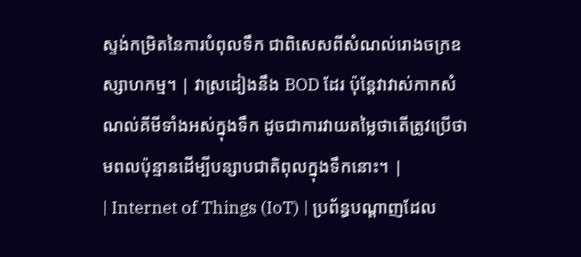ស្ទង់កម្រិតនៃការបំពុលទឹក ជាពិសេសពីសំណល់រោងចក្រឧស្សាហកម្ម។ | វាស្រដៀងនឹង BOD ដែរ ប៉ុន្តែវាវាស់កាកសំណល់គីមីទាំងអស់ក្នុងទឹក ដូចជាការវាយតម្លៃថាតើត្រូវប្រើថាមពលប៉ុន្មានដើម្បីបន្សាបជាតិពុលក្នុងទឹកនោះ។ |
| Internet of Things (IoT) | ប្រព័ន្ធបណ្តាញដែល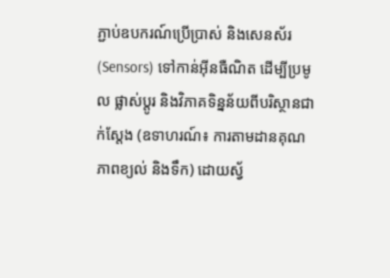ភ្ជាប់ឧបករណ៍ប្រើប្រាស់ និងសេនស័រ (Sensors) ទៅកាន់អ៊ីនធឺណិត ដើម្បីប្រមូល ផ្លាស់ប្តូរ និងវិភាគទិន្នន័យពីបរិស្ថានជាក់ស្តែង (ឧទាហរណ៍៖ ការតាមដានគុណភាពខ្យល់ និងទឹក) ដោយស្វ័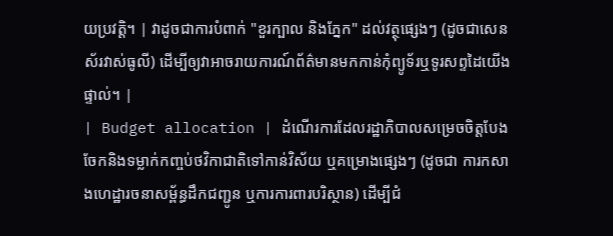យប្រវត្តិ។ | វាដូចជាការបំពាក់ "ខួរក្បាល និងភ្នែក" ដល់វត្ថុផ្សេងៗ (ដូចជាសេនស័រវាស់ធូលី) ដើម្បីឲ្យវាអាចរាយការណ៍ព័ត៌មានមកកាន់កុំព្យូទ័រឬទូរសព្ទដៃយើងផ្ទាល់។ |
| Budget allocation | ដំណើរការដែលរដ្ឋាភិបាលសម្រេចចិត្តបែងចែកនិងទម្លាក់កញ្ចប់ថវិកាជាតិទៅកាន់វិស័យ ឬគម្រោងផ្សេងៗ (ដូចជា ការកសាងហេដ្ឋារចនាសម្ព័ន្ធដឹកជញ្ជូន ឬការការពារបរិស្ថាន) ដើម្បីជំ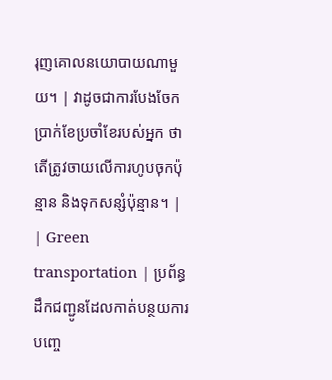រុញគោលនយោបាយណាមួយ។ | វាដូចជាការបែងចែកប្រាក់ខែប្រចាំខែរបស់អ្នក ថាតើត្រូវចាយលើការហូបចុកប៉ុន្មាន និងទុកសន្សំប៉ុន្មាន។ |
| Green transportation | ប្រព័ន្ធដឹកជញ្ជូនដែលកាត់បន្ថយការបញ្ចេ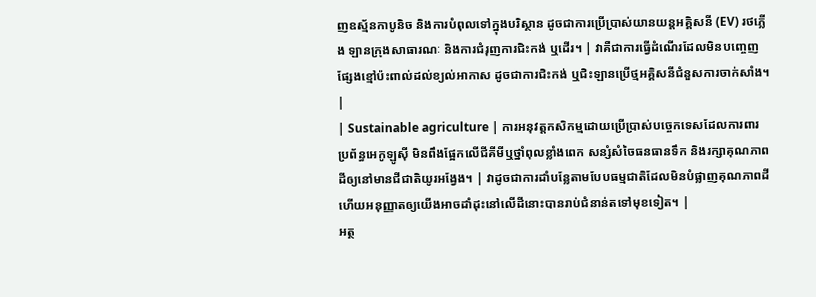ញឧស្ម័នកាបូនិច និងការបំពុលទៅក្នុងបរិស្ថាន ដូចជាការប្រើប្រាស់យានយន្តអគ្គិសនី (EV) រថភ្លើង ឡានក្រុងសាធារណៈ និងការជំរុញការជិះកង់ ឬដើរ។ | វាគឺជាការធ្វើដំណើរដែលមិនបញ្ចេញផ្សែងខ្មៅប៉ះពាល់ដល់ខ្យល់អាកាស ដូចជាការជិះកង់ ឬជិះឡានប្រើថ្មអគ្គិសនីជំនួសការចាក់សាំង។ |
| Sustainable agriculture | ការអនុវត្តកសិកម្មដោយប្រើប្រាស់បច្ចេកទេសដែលការពារប្រព័ន្ធអេកូឡូស៊ី មិនពឹងផ្អែកលើជីគីមីឬថ្នាំពុលខ្លាំងពេក សន្សំសំចៃធនធានទឹក និងរក្សាគុណភាពដីឲ្យនៅមានជីជាតិយូរអង្វែង។ | វាដូចជាការដាំបន្លែតាមបែបធម្មជាតិដែលមិនបំផ្លាញគុណភាពដី ហើយអនុញ្ញាតឲ្យយើងអាចដាំដុះនៅលើដីនោះបានរាប់ជំនាន់តទៅមុខទៀត។ |
អត្ថ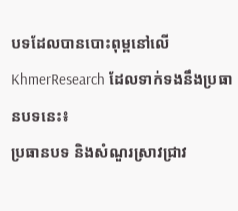បទដែលបានបោះពុម្ពនៅលើ KhmerResearch ដែលទាក់ទងនឹងប្រធានបទនេះ៖
ប្រធានបទ និងសំណួរស្រាវជ្រាវ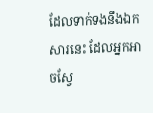ដែលទាក់ទងនឹងឯកសារនេះ ដែលអ្នកអាចស្វែ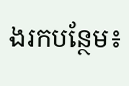ងរកបន្ថែម៖